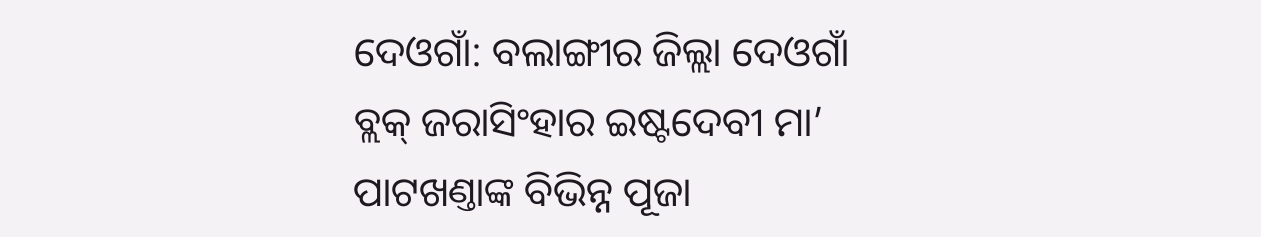ଦେଓଗାଁ: ବଲାଙ୍ଗୀର ଜିଲ୍ଲା ଦେଓଗାଁ ବ୍ଲକ୍ ଜରାସିଂହାର ଇଷ୍ଟଦେବୀ ମା’ ପାଟଖଣ୍ତାଙ୍କ ବିଭିନ୍ନ ପୂଜା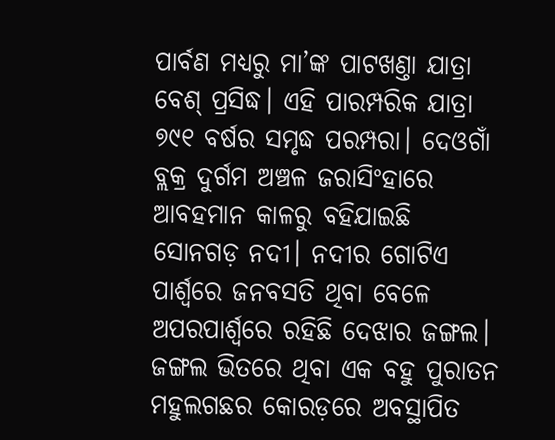ପାର୍ବଣ ମଧ୍ୟରୁ ମା’ଙ୍କ ପାଟଖଣ୍ତା ଯାତ୍ରା ବେଶ୍ ପ୍ରସିଦ୍ଧ। ଏହି ପାରମ୍ପରିକ ଯାତ୍ରା ୭୯୧ ବର୍ଷର ସମୃଦ୍ଧ ପରମ୍ପରା। ଦେଓଗାଁ ବ୍ଲକ୍ର ଦୁର୍ଗମ ଅଞ୍ଚଳ ଜରାସିଂହାରେ ଆବହମାନ କାଳରୁ ବହିଯାଇଛି ସୋନଗଡ଼ ନଦୀ। ନଦୀର ଗୋଟିଏ ପାର୍ଶ୍ବରେ ଜନବସତି ଥିବା ବେଳେ ଅପରପାର୍ଶ୍ବରେ ରହିଛି ଦେଝାର ଜଙ୍ଗଲ। ଜଙ୍ଗଲ ଭିତରେ ଥିବା ଏକ ବହୁ ପୁରାତନ ମହୁଲଗଛର କୋରଡ଼ରେ ଅବସ୍ଥାପିତ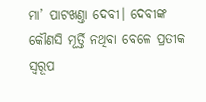ମା’ ପାଟଖଣ୍ତା ଦେବୀ। ଦେବୀଙ୍କ କୌଣସି ମୂର୍ତ୍ତି ନଥିବା ବେଳେ ପ୍ରତୀକ ସ୍ବରୂପ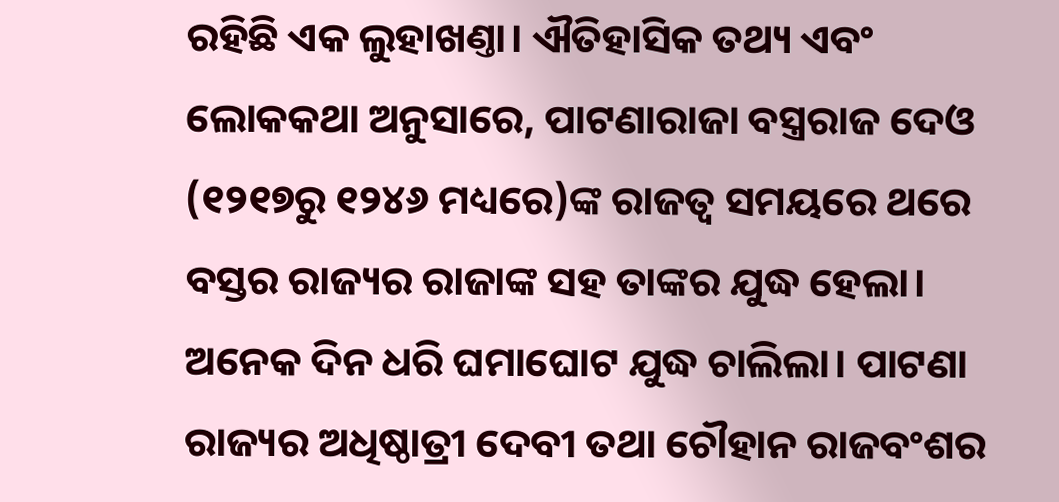ରହିଛି ଏକ ଲୁହାଖଣ୍ତା। ଐତିହାସିକ ତଥ୍ୟ ଏବଂ ଲୋକକଥା ଅନୁସାରେ, ପାଟଣାରାଜା ବସ୍ତ୍ରରାଜ ଦେଓ (୧୨୧୭ରୁ ୧୨୪୬ ମଧ୍ୟରେ)ଙ୍କ ରାଜତ୍ବ ସମୟରେ ଥରେ ବସ୍ତର ରାଜ୍ୟର ରାଜାଙ୍କ ସହ ତାଙ୍କର ଯୁଦ୍ଧ ହେଲା। ଅନେକ ଦିନ ଧରି ଘମାଘୋଟ ଯୁଦ୍ଧ ଚାଲିଲା। ପାଟଣା ରାଜ୍ୟର ଅଧିଷ୍ଠାତ୍ରୀ ଦେବୀ ତଥା ଚୌହାନ ରାଜବଂଶର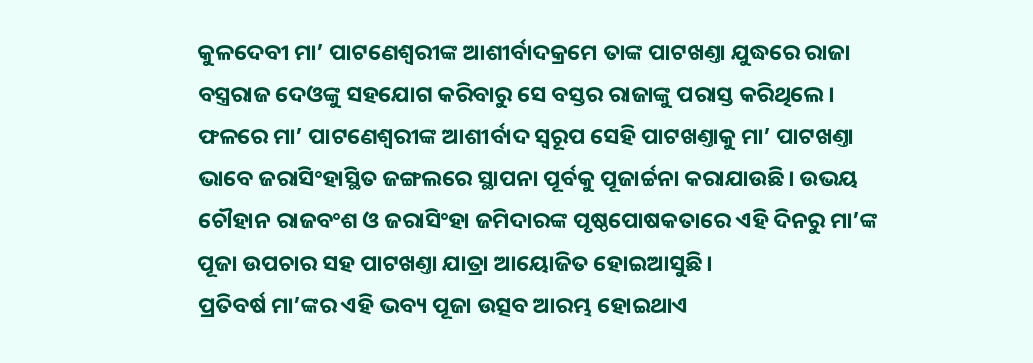କୁଳଦେବୀ ମା’ ପାଟଣେଶ୍ବରୀଙ୍କ ଆଶୀର୍ବାଦକ୍ରମେ ତାଙ୍କ ପାଟଖଣ୍ତା ଯୁଦ୍ଧରେ ରାଜା ବସ୍ତ୍ରରାଜ ଦେଓଙ୍କୁ ସହଯୋଗ କରିବାରୁ ସେ ବସ୍ତର ରାଜାଙ୍କୁ ପରାସ୍ତ କରିଥିଲେ। ଫଳରେ ମା’ ପାଟଣେଶ୍ବରୀଙ୍କ ଆଶୀର୍ବାଦ ସ୍ବରୂପ ସେହି ପାଟଖଣ୍ତାକୁ ମା’ ପାଟଖଣ୍ତା ଭାବେ ଜରାସିଂହାସ୍ଥିତ ଜଙ୍ଗଲରେ ସ୍ଥାପନା ପୂର୍ବକୁ ପୂଜାର୍ଚ୍ଚନା କରାଯାଉଛି। ଉଭୟ ଚୌହାନ ରାଜବଂଶ ଓ ଜରାସିଂହା ଜମିଦାରଙ୍କ ପୃଷ୍ଠପୋଷକତାରେ ଏହି ଦିନରୁ ମା’ଙ୍କ ପୂଜା ଉପଚାର ସହ ପାଟଖଣ୍ତା ଯାତ୍ରା ଆୟୋଜିତ ହୋଇଆସୁଛି।
ପ୍ରତିବର୍ଷ ମା’ଙ୍କର ଏହି ଭବ୍ୟ ପୂଜା ଉତ୍ସବ ଆରମ୍ଭ ହୋଇଥାଏ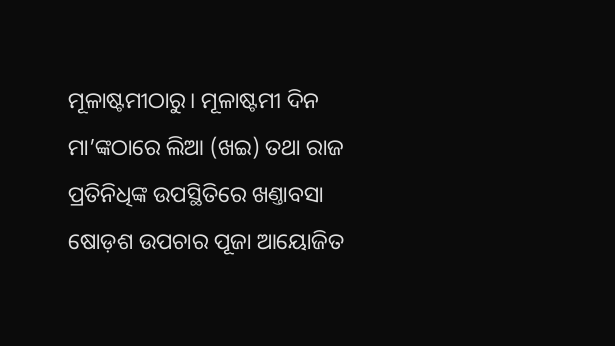ମୂଳାଷ୍ଟମୀଠାରୁ। ମୂଳାଷ୍ଟମୀ ଦିନ ମା’ଙ୍କଠାରେ ଲିଆ (ଖଇ) ତଥା ରାଜ ପ୍ରତିନିଧିଙ୍କ ଉପସ୍ଥିତିରେ ଖଣ୍ତାବସା ଷୋଡ଼ଶ ଉପଚାର ପୂଜା ଆୟୋଜିତ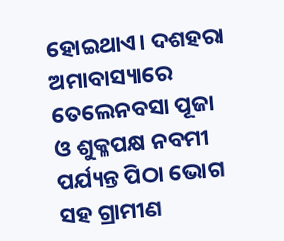ହୋଇଥାଏ। ଦଶହରା ଅମାବାସ୍ୟାରେ ତେଲେନବସା ପୂଜା ଓ ଶୁକ୍ଳପକ୍ଷ ନବମୀ ପର୍ଯ୍ୟନ୍ତ ପିଠା ଭୋଗ ସହ ଗ୍ରାମୀଣ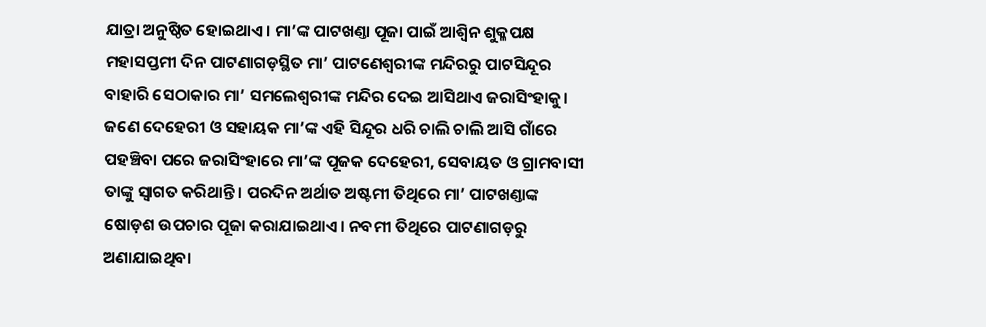ଯାତ୍ରା ଅନୁଷ୍ଠିତ ହୋଇଥାଏ। ମା’ଙ୍କ ପାଟଖଣ୍ତା ପୂଜା ପାଇଁ ଆଶ୍ବିନ ଶୁକ୍ଳପକ୍ଷ ମହାସପ୍ତମୀ ଦିନ ପାଟଣାଗଡ଼ସ୍ଥିତ ମା’ ପାଟଣେଶ୍ବରୀଙ୍କ ମନ୍ଦିରରୁ ପାଟସିନ୍ଦୂର ବାହାରି ସେଠାକାର ମା’ ସମଲେଶ୍ବରୀଙ୍କ ମନ୍ଦିର ଦେଇ ଆସିଥାଏ ଜରାସିଂହାକୁ। ଜଣେ ଦେହେରୀ ଓ ସହାୟକ ମା’ଙ୍କ ଏହି ସିନ୍ଦୂର ଧରି ଚାଲି ଚାଲି ଆସି ଗାଁରେ ପହଞ୍ଚିବା ପରେ ଜରାସିଂହାରେ ମା’ଙ୍କ ପୂଜକ ଦେହେରୀ, ସେବାୟତ ଓ ଗ୍ରାମବାସୀ ତାଙ୍କୁ ସ୍ବାଗତ କରିଥାନ୍ତି। ପରଦିନ ଅର୍ଥାତ ଅଷ୍ଟମୀ ତିଥିରେ ମା’ ପାଟଖଣ୍ତାଙ୍କ ଷୋଡ଼ଶ ଉପଚାର ପୂଜା କରାଯାଇଥାଏ। ନବମୀ ତିଥିରେ ପାଟଣାଗଡ଼ରୁ ଅଣାଯାଇଥିବା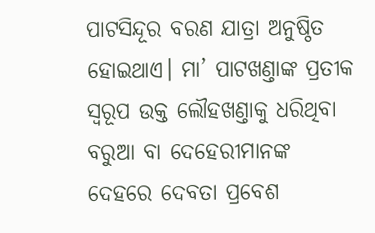ପାଟସିନ୍ଦୂର ବରଣ ଯାତ୍ରା ଅନୁଷ୍ଠିତ ହୋଇଥାଏ। ମା’ ପାଟଖଣ୍ତାଙ୍କ ପ୍ରତୀକ ସ୍ବରୂପ ଉକ୍ତ ଲୌହଖଣ୍ତାକୁ ଧରିଥିବା ବରୁଆ ବା ଦେହେରୀମାନଙ୍କ ଦେହରେ ଦେବତା ପ୍ରବେଶ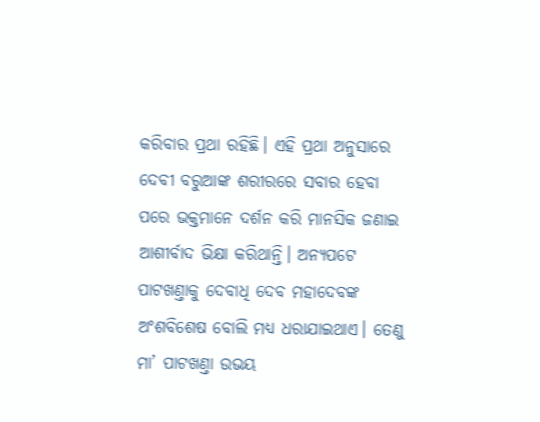କରିବାର ପ୍ରଥା ରହିଛି। ଏହି ପ୍ରଥା ଅନୁସାରେ ଦେବୀ ବରୁଆଙ୍କ ଶରୀରରେ ସବାର ହେବା ପରେ ଭକ୍ତମାନେ ଦର୍ଶନ କରି ମାନସିକ ଜଣାଇ ଆଶୀର୍ବାଦ ଭିକ୍ଷା କରିଥାନ୍ତି। ଅନ୍ୟପଟେ ପାଟଖଣ୍ତାକୁ ଦେବାଧି ଦେବ ମହାଦେବଙ୍କ ଅଂଶବିଶେଷ ବୋଲି ମଧ୍ୟ ଧରାଯାଇଥାଏ। ତେଣୁ ମା’ ପାଟଖଣ୍ତା ଉଭୟ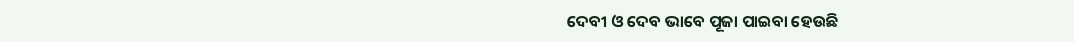ଦେବୀ ଓ ଦେବ ଭାବେ ପୂଜା ପାଇବା ହେଉଛି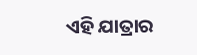ଏହି ଯାତ୍ରାର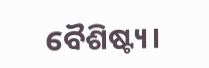ବୈଶିଷ୍ଟ୍ୟ।